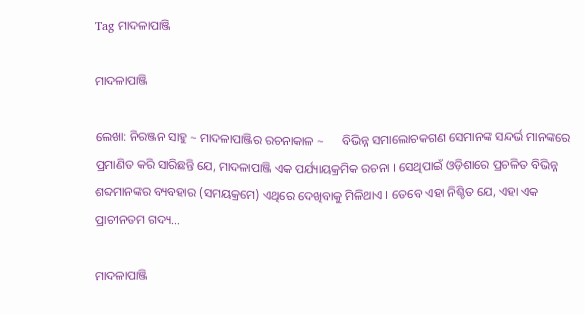Tag ମାଦଳାପାଞ୍ଜି

ମାଦଳାପାଞ୍ଜି

ଲେଖା: ନିରଞ୍ଜନ ସାହୁ ~ ମାଦଳାପାଞ୍ଜିର ରଚନାକାଳ ~      ବିଭିନ୍ନ ସମାଲୋଚକଗଣ ସେମାନଙ୍କ ସନ୍ଦର୍ଭ ମାନଙ୍କରେ ପ୍ରମାଣିତ କରି ସାରିଛନ୍ତି ଯେ, ମାଦଳାପାଞ୍ଜି ଏକ ପର୍ଯ୍ୟାୟକ୍ରମିକ ରଚନା । ସେଥିପାଇଁ ଓଡ଼ିଶାରେ ପ୍ରଚଳିତ ବିଭିନ୍ନ ଶବ୍ଦମାନଙ୍କର ବ୍ୟବହାର (ସମୟକ୍ରମେ) ଏଥିରେ ଦେଖିବାକୁ ମିଳିଥାଏ । ତେବେ ଏହା ନିଶ୍ଚିତ ଯେ, ଏହା ଏକ ପ୍ରାଚୀନତମ ଗଦ୍ୟ…

ମାଦଳାପାଞ୍ଜି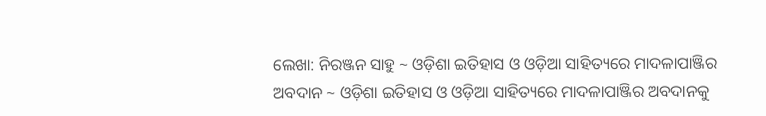ଲେଖା: ନିରଞ୍ଜନ ସାହୁ ~ ଓଡ଼ିଶା ଇତିହାସ ଓ ଓଡ଼ିଆ ସାହିତ୍ୟରେ ମାଦଳାପାଞ୍ଜିର ଅବଦାନ ~ ଓଡ଼ିଶା ଇତିହାସ ଓ ଓଡ଼ିଆ ସାହିତ୍ୟରେ ମାଦଳାପାଞ୍ଜିର ଅବଦାନକୁ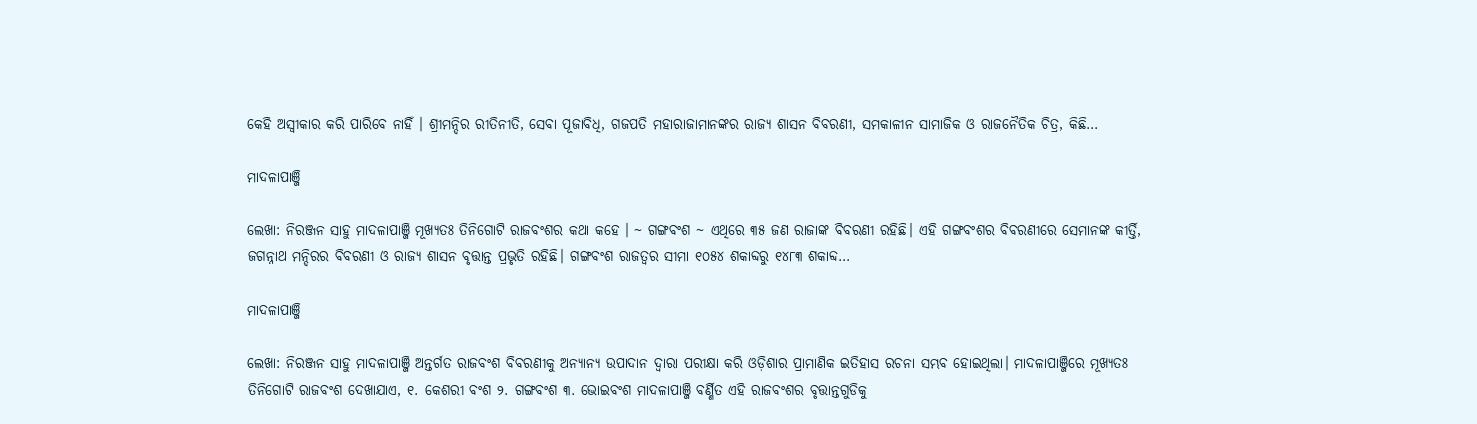କେହି ଅସ୍ବୀକାର କରି ପାରିବେ ନାହିଁ । ଶ୍ରୀମନ୍ଦିର ରୀତିନୀତି, ସେବା ପୂଜାବିଧି, ଗଜପତି ମହାରାଜାମାନଙ୍କର ରାଜ୍ୟ ଶାସନ ବିବରଣୀ, ସମକାଳୀନ ସାମାଜିକ ଓ ରାଜନୈତିକ ଚିତ୍ର, କିଛି…

ମାଦଳାପାଞ୍ଜି

ଲେଖା: ନିରଞ୍ଜନ ସାହୁ ମାଦଳାପାଞ୍ଜି ମୂଖ୍ୟତଃ ତିନିଗୋଟି ରାଜବଂଶର କଥା କହେ । ~ ଗଙ୍ଗବଂଶ ~ ଏଥିରେ ୩୫ ଜଣ ରାଜାଙ୍କ ବିବରଣୀ ରହିଛି। ଏହି ଗଙ୍ଗବଂଶର ବିବରଣୀରେ ସେମାନଙ୍କ କୀର୍ତ୍ତି, ଜଗନ୍ନାଥ ମନ୍ଦିରର ବିବରଣୀ ଓ ରାଜ୍ୟ ଶାସନ ବୃତ୍ତାନ୍ତ ପ୍ରଭୃତି ରହିଛି। ଗଙ୍ଗବଂଶ ରାଜତ୍ଵର ସୀମା ୧୦୫୪ ଶକାବ୍ଦରୁ ୧୪୮୩ ଶକାବ୍ଦ…

ମାଦଳାପାଞ୍ଜି

ଲେଖା: ନିରଞ୍ଜନ ସାହୁ ମାଦଳାପାଞ୍ଜି ଅନ୍ତର୍ଗତ ରାଜବଂଶ ବିବରଣୀକୁ ଅନ୍ୟାନ୍ୟ ଉପାଦାନ ଦ୍ଵାରା ପରୀକ୍ଷା କରି ଓଡ଼ିଶାର ପ୍ରାମାଣିକ ଇତିହାସ ରଚନା ସମ୍ଭବ ହୋଇଥିଲା। ମାଦଳାପାଞ୍ଜିରେ ମୂଖ୍ୟତଃ ତିନିଗୋଟି ରାଜବଂଶ ଦେଖାଯାଏ, ୧. କେଶରୀ ବଂଶ ୨. ଗଙ୍ଗବଂଶ ୩. ଭୋଇବଂଶ ମାଦଳାପାଞ୍ଜି ବର୍ଣ୍ଣିତ ଏହି ରାଜବଂଶର ବୃତ୍ତାନ୍ତଗୁଡିକୁ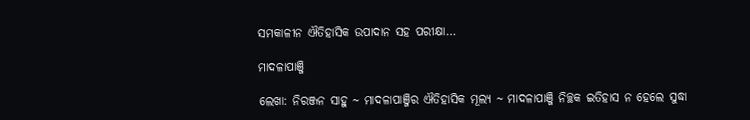ସମକାଳୀନ ଐତିହାସିକ ଉପାଦାନ ସହ ପରୀକ୍ଷା…

ମାଦଳାପାଞ୍ଜି

ଲେଖା: ନିରଞ୍ଜନ ସାହୁ ~ ମାଦଳାପାଞ୍ଜିର ଐତିହାସିକ ମୂଲ୍ୟ ~ ମାଦଳାପାଞ୍ଜି ନିଚ୍ଛକ ଇତିହାସ ନ ହେଲେ ସୁଦ୍ଧା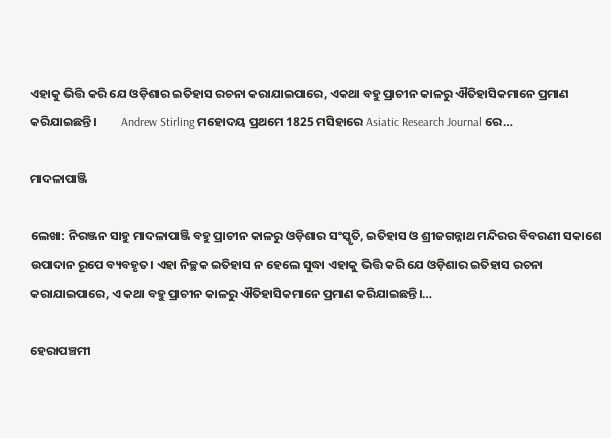ଏହାକୁ ଭିତ୍ତି କରି ଯେ ଓଡ଼ିଶାର ଇତିହାସ ରଚନା କରାଯାଇପାରେ, ଏକଥା ବହୁ ପ୍ରାଚୀନ କାଳରୁ ଐତିହାସିକମାନେ ପ୍ରମାଣ କରିଯାଇଛନ୍ତି।         Andrew Stirling ମହୋଦୟ ପ୍ରଥମେ 1825 ମସିହାରେ Asiatic Research Journal ରେ…

ମାଦଳାପାଞ୍ଜି

ଲେଖା: ନିରଞ୍ଜନ ସାହୁ ମାଦଳାପାଞ୍ଜି ବହୁ ପ୍ରାଚୀନ କାଳରୁ ଓଡ଼ିଶାର ସଂସ୍କୃତି, ଇତିହାସ ଓ ଶ୍ରୀଜଗନ୍ନାଥ ମନ୍ଦିରର ବିବରଣୀ ସକାଶେ ଉପାଦାନ ରୂପେ ବ୍ୟବହୃତ। ଏହା ନିଚ୍ଛକ ଇତିହାସ ନ ହେଲେ ସୁଦ୍ଧା ଏହାକୁ ଭିତ୍ତି କରି ଯେ ଓଡ଼ିଶାର ଇତିହାସ ରଚନା କରାଯାଇପାରେ, ଏ କଥା ବହୁ ପ୍ରାଚୀନ କାଳରୁ ଐତିହାସିକମାନେ ପ୍ରମାଣ କରିଯାଇଛନ୍ତି।…

ହେରାପଞ୍ଚମୀ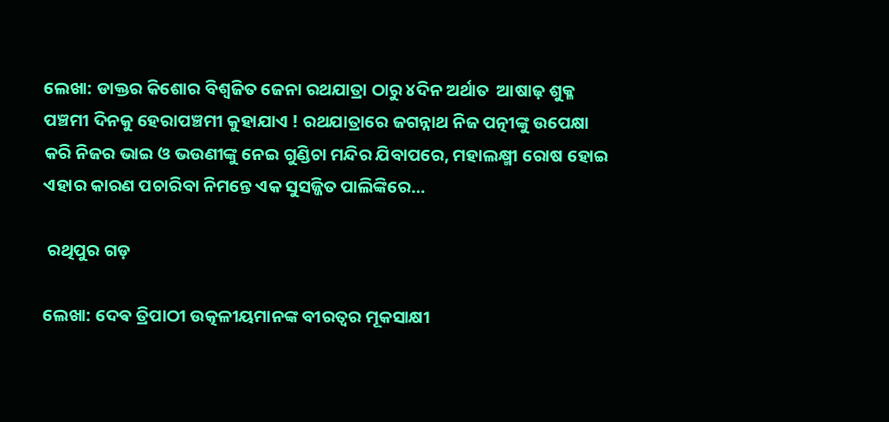ଲେଖା: ଡାକ୍ତର କିଶୋର ବିଶ୍ୱଜିତ ଜେନା ରଥଯାତ୍ରା ଠାରୁ ୪ଦିନ ଅର୍ଥାତ  ଆଷାଢ଼ ଶୁକ୍ଳ ପଞ୍ଚମୀ ଦିନକୁ ହେରାପଞ୍ଚମୀ କୁହାଯାଏ ! ରଥଯାତ୍ରାରେ ଜଗନ୍ନାଥ ନିଜ ପତ୍ନୀଙ୍କୁ ଉପେକ୍ଷା କରି ନିଜର ଭାଇ ଓ ଭଉଣୀଙ୍କୁ ନେଇ ଗୁଣ୍ଡିଚା ମନ୍ଦିର ଯିବାପରେ, ମହାଲକ୍ଷ୍ମୀ ରୋଷ ହୋଇ ଏହାର କାରଣ ପଚାରିବା ନିମନ୍ତେ ଏକ ସୁସଜ୍ଜିତ ପାଲିଙ୍କିରେ…

 ରଥିପୁର ଗଡ଼

ଲେଖା: ଦେଵ ତ୍ରିପାଠୀ ଉତ୍କଳୀୟମାନଙ୍କ ବୀରତ୍ୱର ମୂକସାକ୍ଷୀ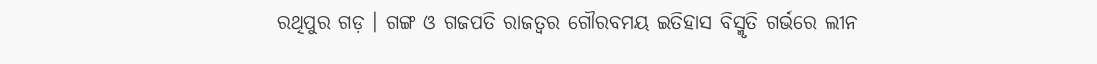ରଥିପୁର ଗଡ଼ । ଗଙ୍ଗ ଓ ଗଜପତି ରାଜତ୍ୱର ଗୌରବମୟ ଇତିହାସ ବିସ୍ମୃତି ଗର୍ଭରେ ଲୀନ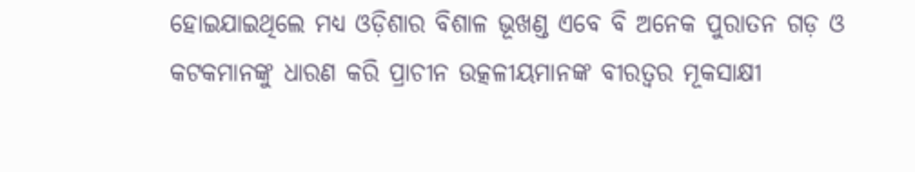ହୋଇଯାଇଥିଲେ ମଧ୍ୟ ଓଡ଼ିଶାର ବିଶାଳ ଭୂଖଣ୍ଡ ଏବେ ବି ଅନେକ ପୁରାତନ ଗଡ଼ ଓ କଟକମାନଙ୍କୁ ଧାରଣ କରି ପ୍ରାଚୀନ ଉତ୍କଳୀୟମାନଙ୍କ ବୀରତ୍ୱର ମୂକସାକ୍ଷୀ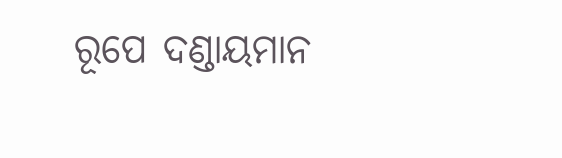ରୂପେ ଦଣ୍ଡାୟମାନ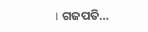। ଗଜପତି…